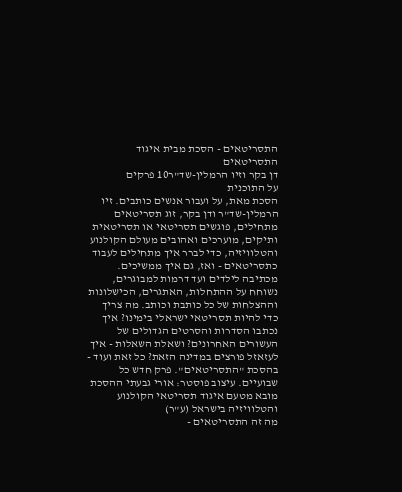התסריטאים - הסכת מבית איגוד התסריטאים
דן בקר וזיו הרמלין-שד"ר10 פרקים
על התוכנית
הסכת מאת, על ועבור אנשים כותבים. זיו הרמלין-שד"ר ודן בקר, זוג תסריטאים מתחילים, פוגשים תסריטאי או תסריטאית ותיקים, מוערכים ואהובים מעולם הקולנוע והטלוויזיה, כדי לברר איך מתחילים לעבוד כתסריטאים - ואז, גם איך ממשיכים. מכתיבה לילדים ועד דרמות למבוגרים, נשוחח על ההתחלות, האתגרים, הכישלונות וההצלחות של כל כותבת וכותב. מה צריך כדי להיות תסריטאי ישראלי בימינו? איך נכתבו הסדרות והסרטים הגדולים של העשורים האחרונים? ושאלת השאלות - איך לעזאזל פורצים במדינה הזאת? כל זאת ועוד - בהסכת "התסריטאים". פרק חדש כל שבועיים. עיצוב פוסטר: אורי גבעתי ההסכת מובא מטעם איגוד תסריטאי הקולנוע והטלוויזיה בישראל (ע"ר)
מה זה התסריטאים -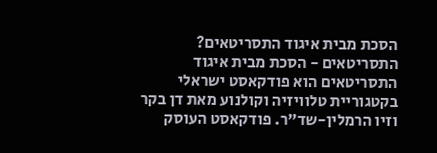הסכת מבית איגוד התסריטאים?
התסריטאים - הסכת מבית איגוד התסריטאים הוא פודקאסט ישראלי בקטגוריית טלוויזיה וקולנוע מאת דן בקר וזיו הרמלין-שד"ר. פודקאסט העוסק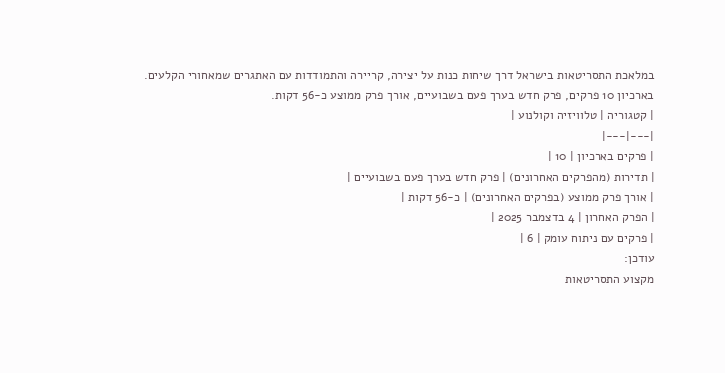במלאכת התסריטאות בישראל דרך שיחות כנות על יצירה, קריירה והתמודדות עם האתגרים שמאחורי הקלעים. בארכיון 10 פרקים, פרק חדש בערך פעם בשבועיים, אורך פרק ממוצע כ-56 דקות.
| קטגוריה | טלוויזיה וקולנוע |
|---|---|
| פרקים בארכיון | 10 |
| תדירות (מהפרקים האחרונים) | פרק חדש בערך פעם בשבועיים |
| אורך פרק ממוצע (בפרקים האחרונים) | כ-56 דקות |
| הפרק האחרון | 4 בדצמבר 2025 |
| פרקים עם ניתוח עומק | 6 |
עודכן:
מקצוע התסריטאות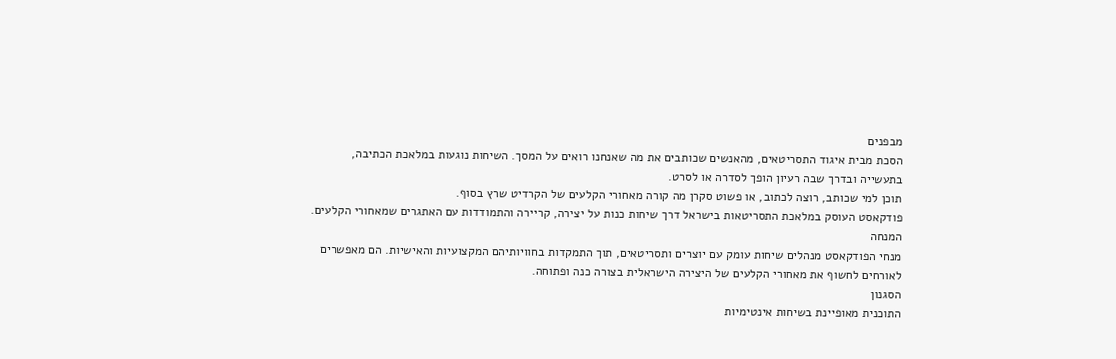מבפנים
הסכת מבית איגוד התסריטאים, מהאנשים שכותבים את מה שאנחנו רואים על המסך. השיחות נוגעות במלאכת הכתיבה, בתעשייה ובדרך שבה רעיון הופך לסדרה או לסרט.
תוכן למי שכותב, רוצה לכתוב, או פשוט סקרן מה קורה מאחורי הקלעים של הקרדיט שרץ בסוף.
פודקאסט העוסק במלאכת התסריטאות בישראל דרך שיחות כנות על יצירה, קריירה והתמודדות עם האתגרים שמאחורי הקלעים.
המנחה
מנחי הפודקאסט מנהלים שיחות עומק עם יוצרים ותסריטאים, תוך התמקדות בחוויותיהם המקצועיות והאישיות. הם מאפשרים לאורחים לחשוף את מאחורי הקלעים של היצירה הישראלית בצורה כנה ופתוחה.
הסגנון
התוכנית מאופיינת בשיחות אינטימיות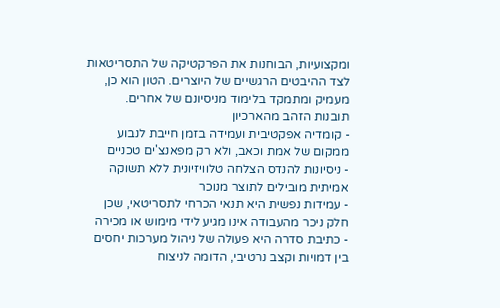ומקצועיות, הבוחנות את הפרקטיקה של התסריטאות לצד ההיבטים הרגשיים של היוצרים. הטון הוא כן, מעמיק ומתמקד בלימוד מניסיונם של אחרים.
תובנות הזהב מהארכיון
- קומדיה אפקטיבית ועמידה בזמן חייבת לנבוע ממקום של אמת וכאב, ולא רק מפאנצ'ים טכניים
- ניסיונות להנדס הצלחה טלוויזיונית ללא תשוקה אמיתית מובילים לתוצר מנוכר
- עמידות נפשית היא תנאי הכרחי לתסריטאי, שכן חלק ניכר מהעבודה אינו מגיע לידי מימוש או מכירה
- כתיבת סדרה היא פעולה של ניהול מערכות יחסים בין דמויות וקצב נרטיבי, הדומה לניצוח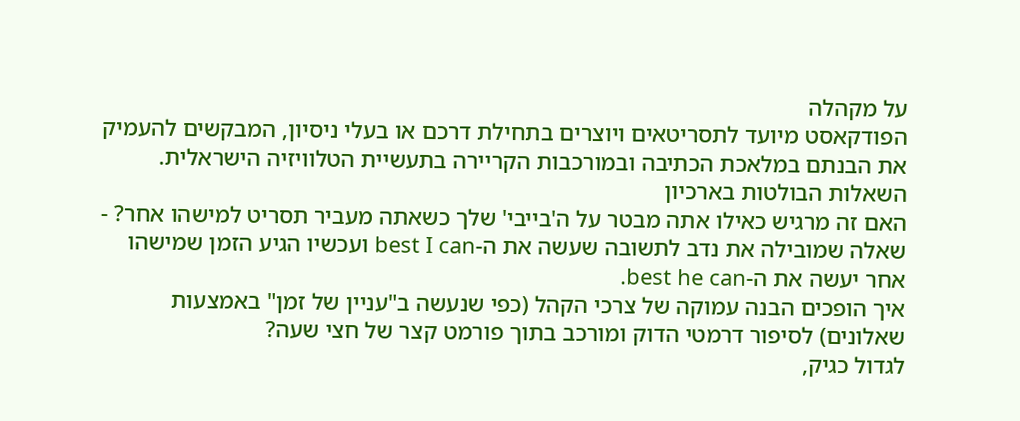על מקהלה
הפודקאסט מיועד לתסריטאים ויוצרים בתחילת דרכם או בעלי ניסיון, המבקשים להעמיק את הבנתם במלאכת הכתיבה ובמורכבות הקריירה בתעשיית הטלוויזיה הישראלית.
השאלות הבולטות בארכיון
האם זה מרגיש כאילו אתה מבטר על ה'בייבי' שלך כשאתה מעביר תסריט למישהו אחר? - שאלה שמובילה את נדב לתשובה שעשה את ה-best I can ועכשיו הגיע הזמן שמישהו אחר יעשה את ה-best he can.
איך הופכים הבנה עמוקה של צרכי הקהל (כפי שנעשה ב"עניין של זמן" באמצעות שאלונים) לסיפור דרמטי הדוק ומורכב בתוך פורמט קצר של חצי שעה?
לגדול כגיק,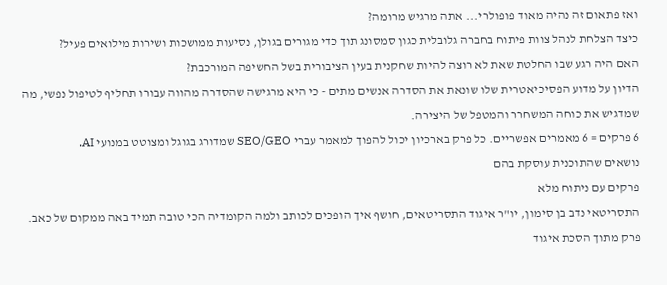ואז פתאום זה נהיה מאוד פופולרי... אתה מרגיש מרומה?
כיצד הצלחת לנהל צוות פיתוח בחברה גלובלית כגון סמסונג תוך כדי מגורים בגולן, נסיעות ממושכות ושירות מילואים פעיל?
האם היה רגע שבו החלטת שאת לא רוצה להיות שחקנית בעין הציבורית בשל החשיפה המורכבת?
הדיון על מדוע הפסיכיאטרית שלו שונאת את הסדרה אנשים מתים - כי היא מרגישה שהסדרה מהווה עבורו תחליף לטיפול נפשי, מה שמדגיש את כוחה המשחרר והמטפל של היצירה.
6 פרקים = 6 מאמרים אפשריים. כל פרק בארכיון יכול להפוך למאמר עברי SEO/GEO שמדורג בגוגל ומצוטט במנועי AI.
נושאים שהתוכנית עוסקת בהם
פרקים עם ניתוח מלא
התסריטאי נדב בן סימון, יו"ר איגוד התסריטאים, חושף איך הופכים לכותב ולמה הקומדיה הכי טובה תמיד באה ממקום של כאב.
פרק מתוך הסכת איגוד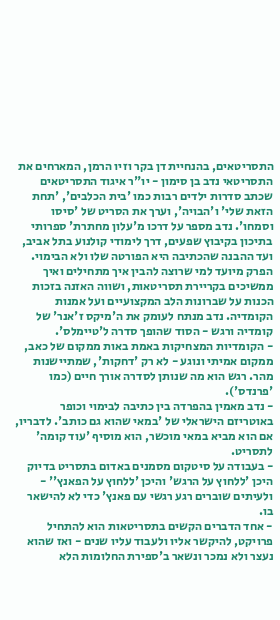התסריטאים, בהנחיית דן בקר וזיו הרמן, המארחים את התסריטאי נדב בן סימון - יו"ר איגוד התסריטאים שכתב סדרות ילדים רבות כמו 'בית הכלבים', 'תחת הזאת שלי' ו'הבויה', וערך את הסריט של 'סיסו וסמחו'. נדב מספר על דרכו מ'עלון מחתרת' ספרותי בתיכון בקיבוץ שפעים, דרך לימודי קולנוע בתל אביב, ועד ההבנה שהכתיבה היא הפורטה שלו ולא הבימוי. הפרק מיועד למי שרוצה להבין איך מתחילים ואיך ממשיכים בקריירת תסריטאות, ושווה האזנה בזכות הכנות על שברונות הלב המקצועיים ועל אמנות הקומדיה. נדב מנתח לעומק את ה'מיקס ז'אנר' של קומדיה ורגש - הסוד שהופך סדרה ל'טיימלס'.
- הקומדיות המצחיקות באמת באות ממקום של כאב, ממקום אמיתי ונוגע - לא רק 'דחקות', שמתיישנות מהר. רגש הוא מה שנותן לסדרה אורך חיים (כמו 'פרנדס').
- נדב מאמין בהפרדה בין כתיבה לבימוי וכופר באוטריזם הישראלי של 'במאי שהוא גם כותב'. לדבריו, אם הוא מביא במאי מוכשר, הוא מוסיף 'עוד קומה' לתסריט.
- בעבודה על סיטקום מסמנים באדום בתסריט בדיוק היכן 'ללחוץ על הרגש' והיכן 'ללחוץ על הפאנץ'' - ולעיתים שוברים רגע רגשי עם פאנץ' כדי לא להישאר בו.
- אחד הדברים הקשים בתסריטאות הוא להתחיל פרויקט, להיקשר אליו ולעבוד עליו שנים - ואז שהוא נעצר ולא נמכר ונשאר ב'ספירת החלומות הלא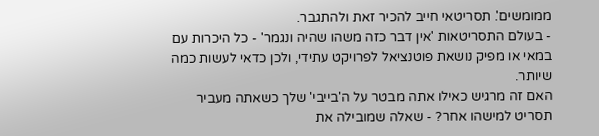ממומשים'. תסריטאי חייב להכיר זאת ולהתגבר.
- בעולם התסריטאות 'אין דבר כזה משהו שהיה ונגמר' - כל היכרות עם במאי או מפיק נושאת פוטנציאל לפרויקט עתידי, ולכן כדאי לעשות כמה שיותר.
האם זה מרגיש כאילו אתה מבטר על ה'בייבי' שלך כשאתה מעביר תסריט למישהו אחר? - שאלה שמובילה את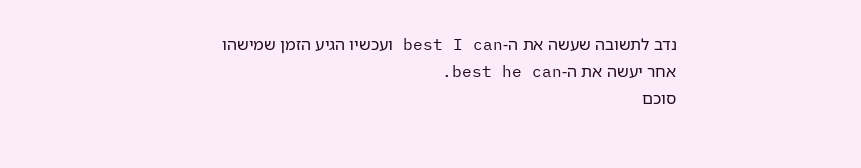נדב לתשובה שעשה את ה-best I can ועכשיו הגיע הזמן שמישהו אחר יעשה את ה-best he can.
סוכם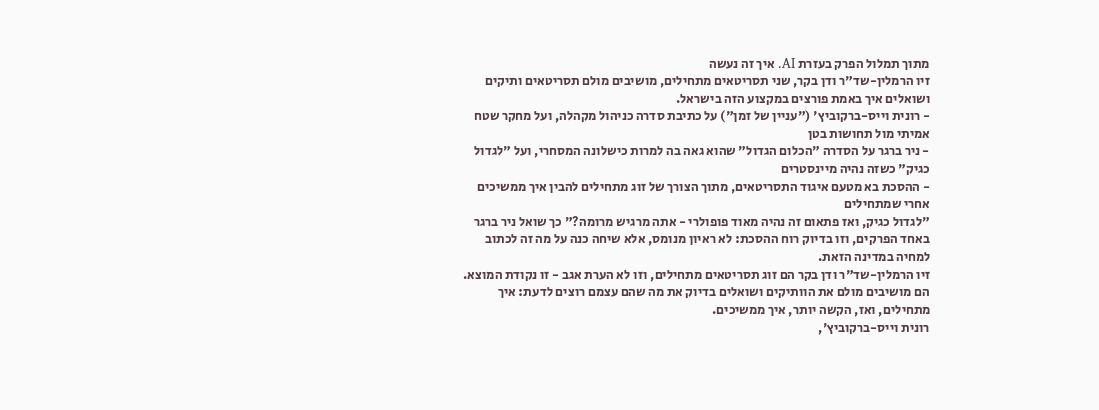מתוך תמלול הפרק בעזרת AI. איך זה נעשה
זיו הרמלין-שד"ר ודן בקר, שני תסריטאים מתחילים, מושיבים מולם תסריטאים ותיקים ושואלים איך באמת פורצים במקצוע הזה בישראל.
- רונית וייס-ברקוביץ' ("עניין של זמן") על כתיבת סדרה כניהול מקהלה, ועל מחקר שטח אמיתי מול תחושות בטן
- ניר ברגר על הסדרה "הכלום הגדול" שהוא גאה בה למרות כישלונה המסחרי, ועל "לגדול כגיק" כשזה נהיה מיינסטרים
- ההסכת בא מטעם איגוד התסריטאים, מתוך הצורך של זוג מתחילים להבין איך ממשיכים אחרי שמתחילים
"לגדול כגיק, ואז פתאום זה נהיה מאוד פופולרי - אתה מרגיש מרומה?" כך שואל ניר ברגר באחד הפרקים, וזו בדיוק רוח ההסכת: לא ראיון מנומס, אלא שיחה כנה על מה זה לכתוב למחיה במדינה הזאת.
זיו הרמלין-שד"ר ודן בקר הם זוג תסריטאים מתחילים, וזו לא הערת אגב - זו נקודת המוצא. הם מושיבים מולם את הוותיקים ושואלים בדיוק את מה שהם עצמם רוצים לדעת: איך מתחילים, ואז, הקשה יותר, איך ממשיכים.
רונית וייס-ברקוביץ',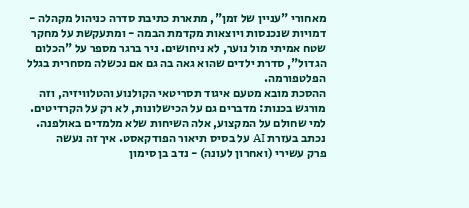מאחורי "עניין של זמן", מתארת כתיבת סדרה כניהול מקהלה - דמויות שנכנסות ויוצאות מקדמת הבמה - ומתעקשת על מחקר שטח אמיתי מול נוער, לא ניחושים. ניר ברגר מספר על "הכלום הגדול", סדרת ילדים שהוא גאה בה גם אם נכשלה מסחרית בגלל הפלטפורמה.
ההסכת מובא מטעם איגוד תסריטאי הקולנוע והטלוויזיה, וזה מורגש בכנות: מדברים גם על הכישלונות, לא רק על הקרדיטים. למי שחולם על המקצוע, אלה השיחות שלא מלמדים באולפנה.
נכתב בעזרת AI על בסיס תיאור הפודקאסט. איך זה נעשה
פרק עשירי (ואחרון לעונה) - נדב בן סימון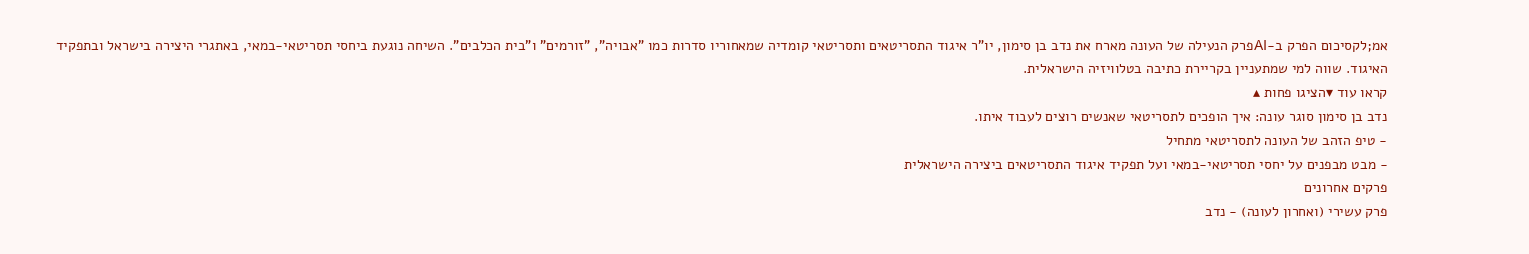אמ;לקסיכום הפרק ב-AIפרק הנעילה של העונה מארח את נדב בן סימון, יו"ר איגוד התסריטאים ותסריטאי קומדיה שמאחוריו סדרות כמו "אבויה", "זורמים" ו"בית הכלבים". השיחה נוגעת ביחסי תסריטאי-במאי, באתגרי היצירה בישראל ובתפקיד האיגוד. שווה למי שמתעניין בקריירת כתיבה בטלוויזיה הישראלית.
קראו עוד ▾הציגו פחות ▴
נדב בן סימון סוגר עונה: איך הופכים לתסריטאי שאנשים רוצים לעבוד איתו.
- טיפ הזהב של העונה לתסריטאי מתחיל
- מבט מבפנים על יחסי תסריטאי-במאי ועל תפקיד איגוד התסריטאים ביצירה הישראלית
פרקים אחרונים
פרק עשירי (ואחרון לעונה) - נדב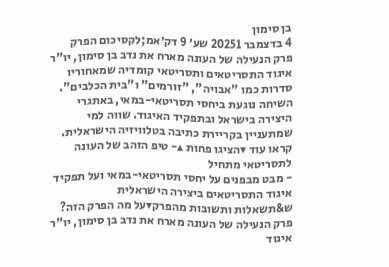בן סימון
4 בדצמבר 20251 שע׳ 9 דק׳אמ;לקסיכום הפרק
פרק הנעילה של העונה מארח את נדב בן סימון, יו"ר איגוד התסריטאים ותסריטאי קומדיה שמאחוריו סדרות כמו "אבויה", "זורמים" ו"בית הכלבים". השיחה נוגעת ביחסי תסריטאי-במאי, באתגרי היצירה בישראל ובתפקיד האיגוד. שווה למי שמתעניין בקריירת כתיבה בטלוויזיה הישראלית.
קראו עוד ▾הציגו פחות ▴- טיפ הזהב של העונה לתסריטאי מתחיל
- מבט מבפנים על יחסי תסריטאי-במאי ועל תפקיד איגוד התסריטאים ביצירה הישראלית
ש&תשאלות ותשובות מהפרק▾על מה הפרק הזה?
פרק הנעילה של העונה מארח את נדב בן סימון, יו"ר איגוד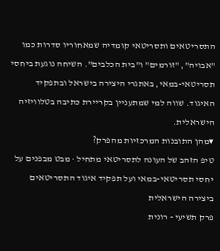התסריטאים ותסריטאי קומדיה שמאחוריו סדרות כמו "אבויה", "זורמים" ו"בית הכלבים". השיחה נוגעת ביחסי תסריטאי-במאי, באתגרי היצירה בישראל ובתפקיד האיגוד. שווה למי שמתעניין בקריירת כתיבה בטלוויזיה הישראלית.
▾מהן התובנות המרכזיות מהפרק?
טיפ הזהב של העונה לתסריטאי מתחיל · מבט מבפנים על יחסי תסריטאי-במאי ועל תפקיד איגוד התסריטאים ביצירה הישראלית
פרק תשיעי - רונית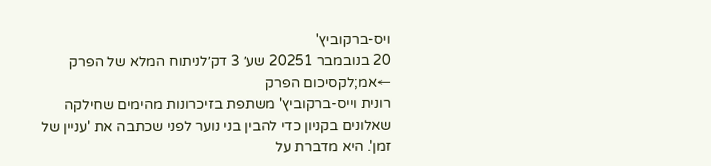ויס-ברקוביץ'
20 בנובמבר 20251 שע׳ 3 דק׳לניתוח המלא של הפרק ←אמ;לקסיכום הפרק
רונית וייס-ברקוביץ' משתפת בזיכרונות מהימים שחילקה שאלונים בקניון כדי להבין בני נוער לפני שכתבה את 'עניין של זמן'. היא מדברת על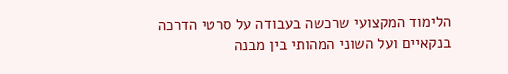הלימוד המקצועי שרכשה בעבודה על סרטי הדרכה בנקאיים ועל השוני המהותי בין מבנה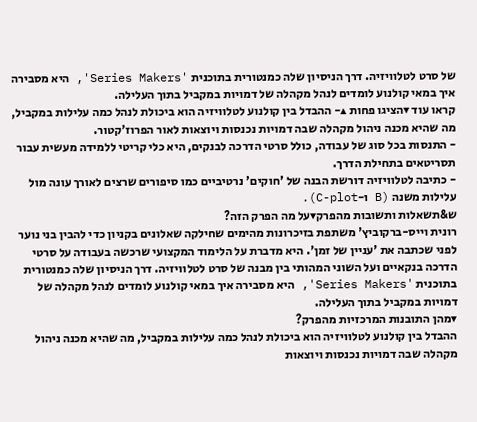של סרט לטלוויזיה. דרך הניסיון שלה כמנטורית בתוכנית 'Series Makers', היא מסבירה איך במאי קולנוע לומדים לנהל מקהלה של דמויות במקביל בתוך העלילה.
קראו עוד ▾הציגו פחות ▴- ההבדל בין קולנוע לטלוויזיה הוא ביכולת לנהל כמה עלילות במקביל, מה שהיא מכנה ניהול מקהלה שבה דמויות נכנסות ויוצאות לאור הפרוז'קטור.
- התנסות בכל סוג של עבודה, כולל סרטי הדרכה לבנקים, היא כלי קריטי ללמידה מעשית עבור תסריטאים בתחילת הדרך.
- כתיבה לטלוויזיה דורשת הבנה של 'חוקים' נרטיביים כמו סיפורים שרצים לאורך עונה מול עלילות משנה (B ו-C-plot).
ש&תשאלות ותשובות מהפרק▾על מה הפרק הזה?
רונית וייס-ברקוביץ' משתפת בזיכרונות מהימים שחילקה שאלונים בקניון כדי להבין בני נוער לפני שכתבה את 'עניין של זמן'. היא מדברת על הלימוד המקצועי שרכשה בעבודה על סרטי הדרכה בנקאיים ועל השוני המהותי בין מבנה של סרט לטלוויזיה. דרך הניסיון שלה כמנטורית בתוכנית 'Series Makers', היא מסבירה איך במאי קולנוע לומדים לנהל מקהלה של דמויות במקביל בתוך העלילה.
▾מהן התובנות המרכזיות מהפרק?
ההבדל בין קולנוע לטלוויזיה הוא ביכולת לנהל כמה עלילות במקביל, מה שהיא מכנה ניהול מקהלה שבה דמויות נכנסות ויוצאות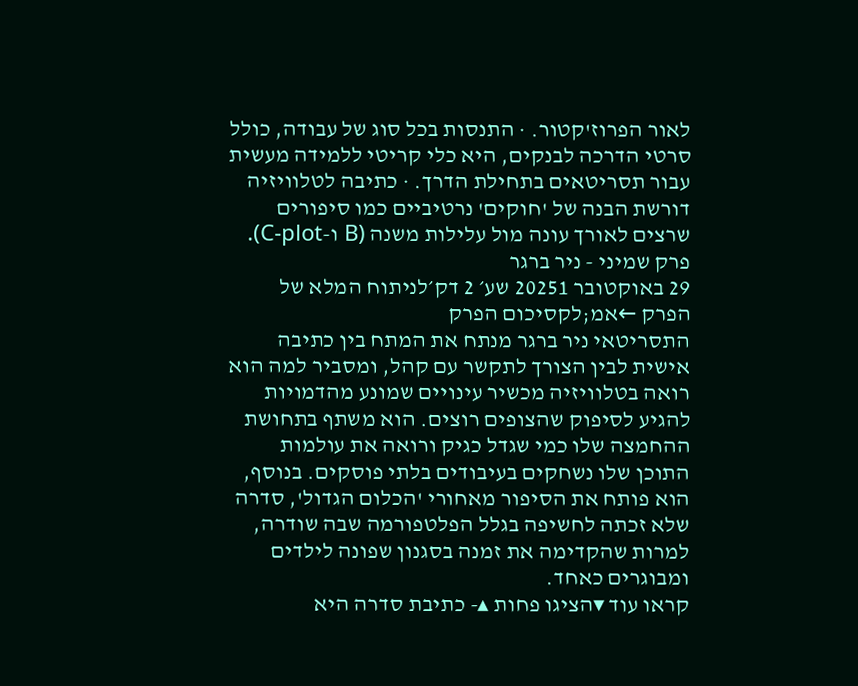לאור הפרוז'קטור. · התנסות בכל סוג של עבודה, כולל סרטי הדרכה לבנקים, היא כלי קריטי ללמידה מעשית עבור תסריטאים בתחילת הדרך. · כתיבה לטלוויזיה דורשת הבנה של 'חוקים' נרטיביים כמו סיפורים שרצים לאורך עונה מול עלילות משנה (B ו-C-plot).
פרק שמיני - ניר ברגר
29 באוקטובר 20251 שע׳ 2 דק׳לניתוח המלא של הפרק ←אמ;לקסיכום הפרק
התסריטאי ניר ברגר מנתח את המתח בין כתיבה אישית לבין הצורך לתקשר עם קהל, ומסביר למה הוא רואה בטלוויזיה מכשיר עינויים שמונע מהדמויות להגיע לסיפוק שהצופים רוצים. הוא משתף בתחושת ההחמצה שלו כמי שגדל כגיק ורואה את עולמות התוכן שלו נשחקים בעיבודים בלתי פוסקים. בנוסף, הוא פותח את הסיפור מאחורי 'הכלום הגדול', סדרה שלא זכתה לחשיפה בגלל הפלטפורמה שבה שודרה, למרות שהקדימה את זמנה בסגנון שפונה לילדים ומבוגרים כאחד.
קראו עוד ▾הציגו פחות ▴- כתיבת סדרה היא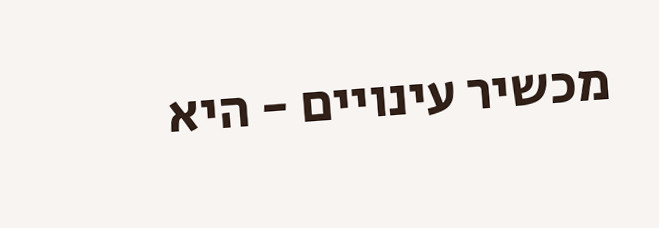מכשיר עינויים - היא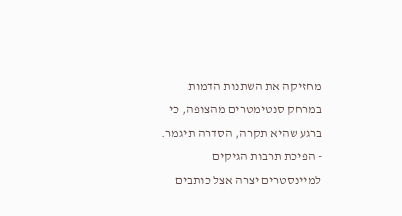מחזיקה את השתנות הדמות במרחק סנטימטרים מהצופה, כי ברגע שהיא תקרה, הסדרה תיגמר.
- הפיכת תרבות הגיקים למיינסטרים יצרה אצל כותבים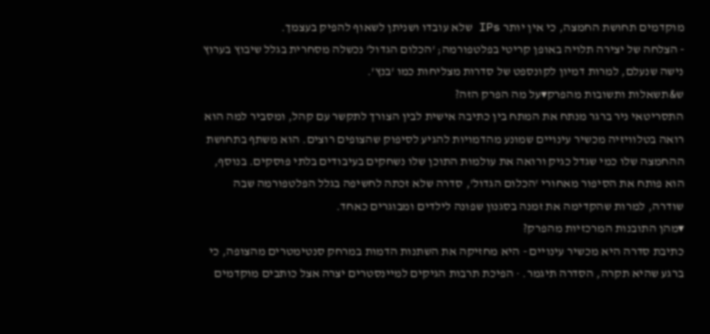מוקדמים תחושת החמצה, כי אין יותר IPs שלא עובדו ושניתן לשאוף להפיק בעצמך.
- הצלחה של יצירה תלויה באופן קריטי בפלטפורמה; 'הכלום הגדול' נכשלה מסחרית בגלל שיבוץ בערוץ נישה שנעלם, למרות דמיון לקונספט של סדרות מצליחות כמו 'בנץ'.
ש&תשאלות ותשובות מהפרק▾על מה הפרק הזה?
התסריטאי ניר ברגר מנתח את המתח בין כתיבה אישית לבין הצורך לתקשר עם קהל, ומסביר למה הוא רואה בטלוויזיה מכשיר עינויים שמונע מהדמויות להגיע לסיפוק שהצופים רוצים. הוא משתף בתחושת ההחמצה שלו כמי שגדל כגיק ורואה את עולמות התוכן שלו נשחקים בעיבודים בלתי פוסקים. בנוסף, הוא פותח את הסיפור מאחורי 'הכלום הגדול', סדרה שלא זכתה לחשיפה בגלל הפלטפורמה שבה שודרה, למרות שהקדימה את זמנה בסגנון שפונה לילדים ומבוגרים כאחד.
▾מהן התובנות המרכזיות מהפרק?
כתיבת סדרה היא מכשיר עינויים - היא מחזיקה את השתנות הדמות במרחק סנטימטרים מהצופה, כי ברגע שהיא תקרה, הסדרה תיגמר. · הפיכת תרבות הגיקים למיינסטרים יצרה אצל כותבים מוקדמים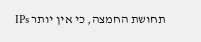תחושת החמצה, כי אין יותר IPs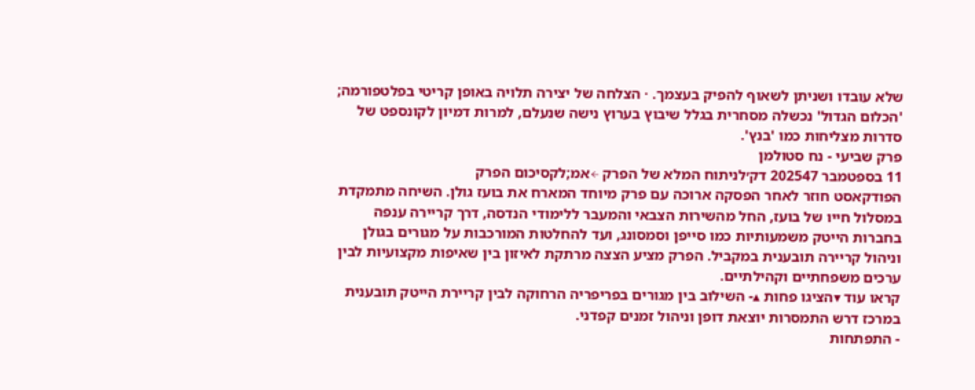שלא עובדו ושניתן לשאוף להפיק בעצמך. · הצלחה של יצירה תלויה באופן קריטי בפלטפורמה; 'הכלום הגדול' נכשלה מסחרית בגלל שיבוץ בערוץ נישה שנעלם, למרות דמיון לקונספט של סדרות מצליחות כמו 'בנץ'.
פרק שביעי - נח סטולמן
11 בספטמבר 202547 דק׳לניתוח המלא של הפרק ←אמ;לקסיכום הפרק
הפודקאסט חוזר לאחר הפסקה ארוכה עם פרק מיוחד המארח את בועז גולן. השיחה מתמקדת במסלול חייו של בועז, החל מהשירות הצבאי והמעבר ללימודי הנדסה, דרך קריירה ענפה בחברות הייטק משמעותיות כמו סייפן וסמסונג, ועד להחלטות המורכבות על מגורים בגולן וניהול קריירה תובענית במקביל. הפרק מציע הצצה מרתקת לאיזון בין שאיפות מקצועיות לבין ערכים משפחתיים וקהילתיים.
קראו עוד ▾הציגו פחות ▴- השילוב בין מגורים בפריפריה הרחוקה לבין קריירת הייטק תובענית במרכז דרש התמסרות יוצאת דופן וניהול זמנים קפדני.
- התפתחות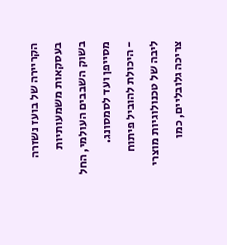הקריירה של בועז נשזרה בעסקאות משמעותיות בשוק השבבים העולמי, החל מסייפן ועד לסמסונג.
- היכולת להוביל פיתוח ליבה של טכנולוגיות מוצרי צריכה גלובליים, כמו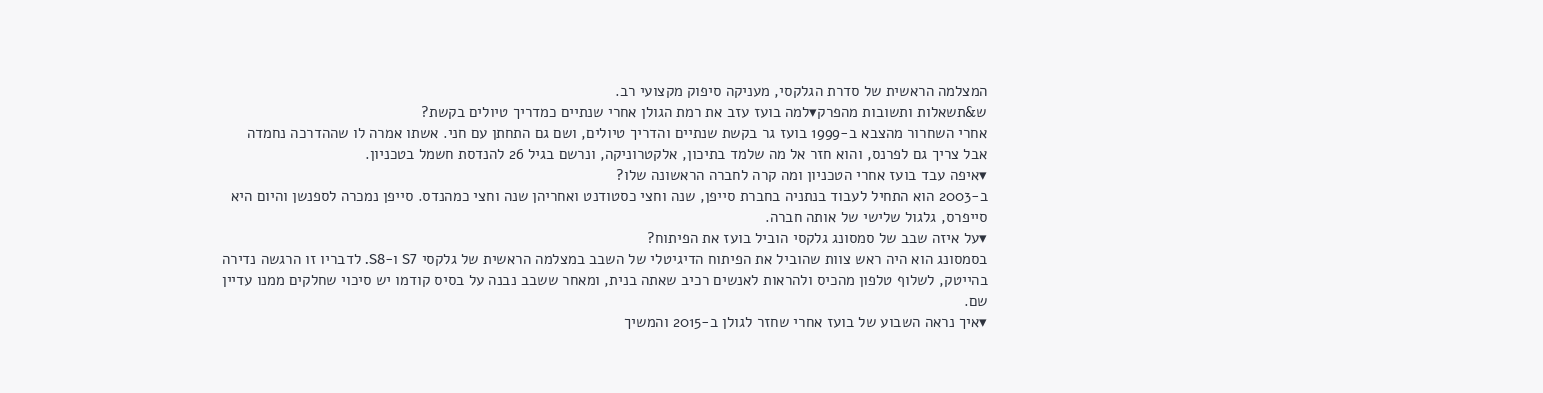המצלמה הראשית של סדרת הגלקסי, מעניקה סיפוק מקצועי רב.
ש&תשאלות ותשובות מהפרק▾למה בועז עזב את רמת הגולן אחרי שנתיים כמדריך טיולים בקשת?
אחרי השחרור מהצבא ב-1999 בועז גר בקשת שנתיים והדריך טיולים, ושם גם התחתן עם חני. אשתו אמרה לו שההדרכה נחמדה אבל צריך גם לפרנס, והוא חזר אל מה שלמד בתיכון, אלקטרוניקה, ונרשם בגיל 26 להנדסת חשמל בטכניון.
▾איפה עבד בועז אחרי הטכניון ומה קרה לחברה הראשונה שלו?
ב-2003 הוא התחיל לעבוד בנתניה בחברת סייפן, שנה וחצי כסטודנט ואחריהן שנה וחצי כמהנדס. סייפן נמכרה לספנשן והיום היא סייפרס, גלגול שלישי של אותה חברה.
▾על איזה שבב של סמסונג גלקסי הוביל בועז את הפיתוח?
בסמסונג הוא היה ראש צוות שהוביל את הפיתוח הדיגיטלי של השבב במצלמה הראשית של גלקסי S7 ו-S8. לדבריו זו הרגשה נדירה בהייטק, לשלוף טלפון מהכיס ולהראות לאנשים רכיב שאתה בנית, ומאחר ששבב נבנה על בסיס קודמו יש סיכוי שחלקים ממנו עדיין שם.
▾איך נראה השבוע של בועז אחרי שחזר לגולן ב-2015 והמשיך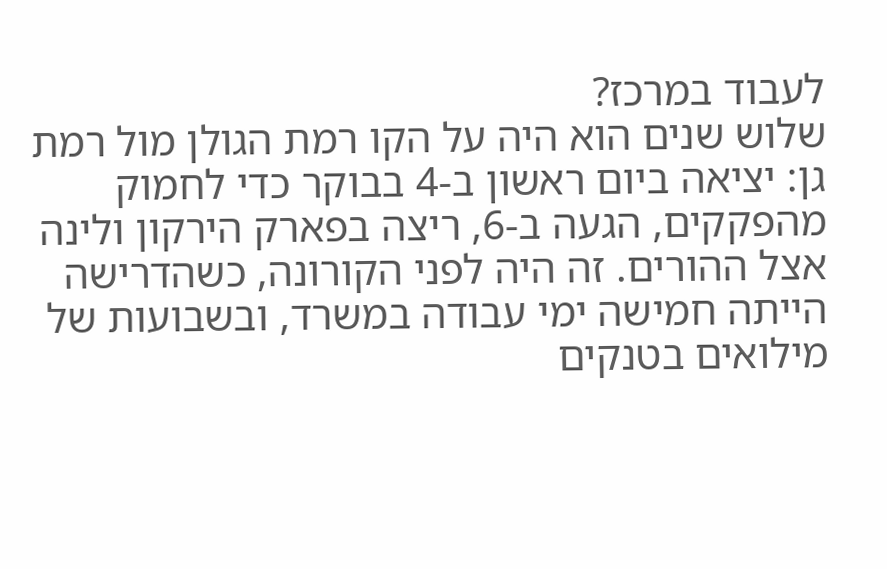לעבוד במרכז?
שלוש שנים הוא היה על הקו רמת הגולן מול רמת גן: יציאה ביום ראשון ב-4 בבוקר כדי לחמוק מהפקקים, הגעה ב-6, ריצה בפארק הירקון ולינה אצל ההורים. זה היה לפני הקורונה, כשהדרישה הייתה חמישה ימי עבודה במשרד, ובשבועות של מילואים בטנקים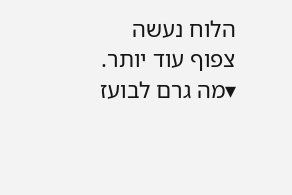הלוח נעשה צפוף עוד יותר.
▾מה גרם לבועז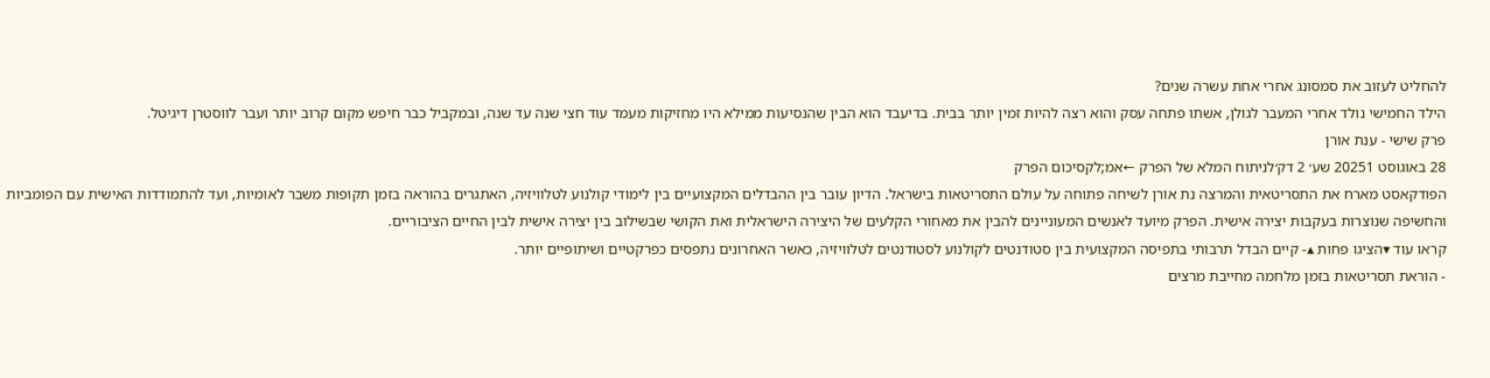להחליט לעזוב את סמסונג אחרי אחת עשרה שנים?
הילד החמישי נולד אחרי המעבר לגולן, אשתו פתחה עסק והוא רצה להיות זמין יותר בבית. בדיעבד הוא הבין שהנסיעות ממילא היו מחזיקות מעמד עוד חצי שנה עד שנה, ובמקביל כבר חיפש מקום קרוב יותר ועבר לווסטרן דיגיטל.
פרק שישי - ענת אורן
28 באוגוסט 20251 שע׳ 2 דק׳לניתוח המלא של הפרק ←אמ;לקסיכום הפרק
הפודקאסט מארח את התסריטאית והמרצה נת אורן לשיחה פתוחה על עולם התסריטאות בישראל. הדיון עובר בין ההבדלים המקצועיים בין לימודי קולנוע לטלוויזיה, האתגרים בהוראה בזמן תקופות משבר לאומיות, ועד להתמודדות האישית עם הפומביות והחשיפה שנוצרות בעקבות יצירה אישית. הפרק מיועד לאנשים המעוניינים להבין את מאחורי הקלעים של היצירה הישראלית ואת הקושי שבשילוב בין יצירה אישית לבין החיים הציבוריים.
קראו עוד ▾הציגו פחות ▴- קיים הבדל תרבותי בתפיסה המקצועית בין סטודנטים לקולנוע לסטודנטים לטלוויזיה, כאשר האחרונים נתפסים כפרקטיים ושיתופיים יותר.
- הוראת תסריטאות בזמן מלחמה מחייבת מרצים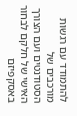להתמודד עם רגשות מורכבים של הסטודנטים ועם הצורך האישי של חלקם לבחור באסקפיזם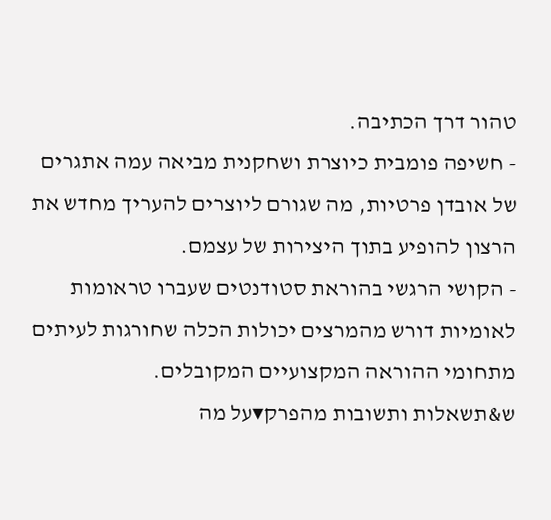טהור דרך הכתיבה.
- חשיפה פומבית כיוצרת ושחקנית מביאה עמה אתגרים של אובדן פרטיות, מה שגורם ליוצרים להעריך מחדש את הרצון להופיע בתוך היצירות של עצמם.
- הקושי הרגשי בהוראת סטודנטים שעברו טראומות לאומיות דורש מהמרצים יכולות הכלה שחורגות לעיתים מתחומי ההוראה המקצועיים המקובלים.
ש&תשאלות ותשובות מהפרק▾על מה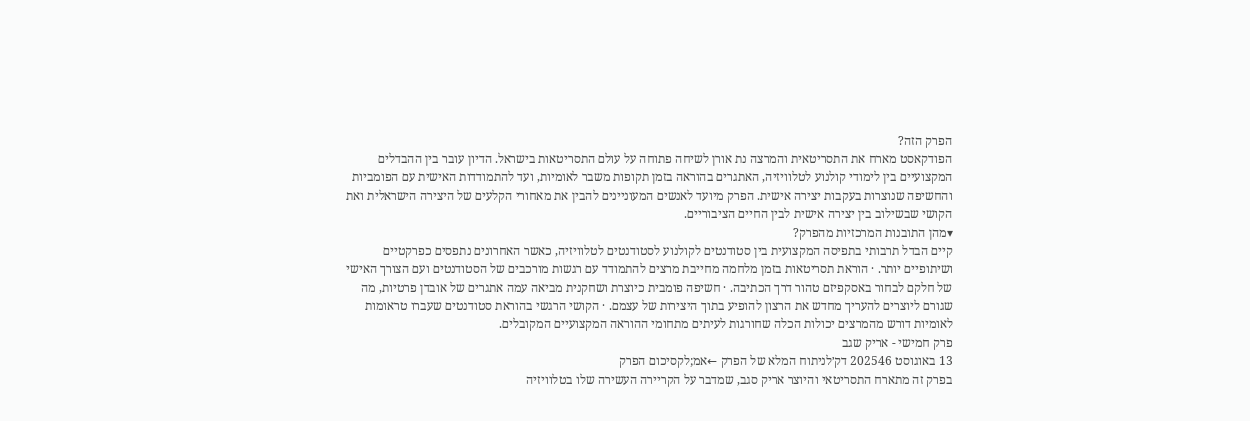הפרק הזה?
הפודקאסט מארח את התסריטאית והמרצה נת אורן לשיחה פתוחה על עולם התסריטאות בישראל. הדיון עובר בין ההבדלים המקצועיים בין לימודי קולנוע לטלוויזיה, האתגרים בהוראה בזמן תקופות משבר לאומיות, ועד להתמודדות האישית עם הפומביות והחשיפה שנוצרות בעקבות יצירה אישית. הפרק מיועד לאנשים המעוניינים להבין את מאחורי הקלעים של היצירה הישראלית ואת הקושי שבשילוב בין יצירה אישית לבין החיים הציבוריים.
▾מהן התובנות המרכזיות מהפרק?
קיים הבדל תרבותי בתפיסה המקצועית בין סטודנטים לקולנוע לסטודנטים לטלוויזיה, כאשר האחרונים נתפסים כפרקטיים ושיתופיים יותר. · הוראת תסריטאות בזמן מלחמה מחייבת מרצים להתמודד עם רגשות מורכבים של הסטודנטים ועם הצורך האישי של חלקם לבחור באסקפיזם טהור דרך הכתיבה. · חשיפה פומבית כיוצרת ושחקנית מביאה עמה אתגרים של אובדן פרטיות, מה שגורם ליוצרים להעריך מחדש את הרצון להופיע בתוך היצירות של עצמם. · הקושי הרגשי בהוראת סטודנטים שעברו טראומות לאומיות דורש מהמרצים יכולות הכלה שחורגות לעיתים מתחומי ההוראה המקצועיים המקובלים.
פרק חמישי - אריק שגב
13 באוגוסט 202546 דק׳לניתוח המלא של הפרק ←אמ;לקסיכום הפרק
בפרק זה מתארח התסריטאי והיוצר אריק סגב, שמדבר על הקריירה העשירה שלו בטלוויזיה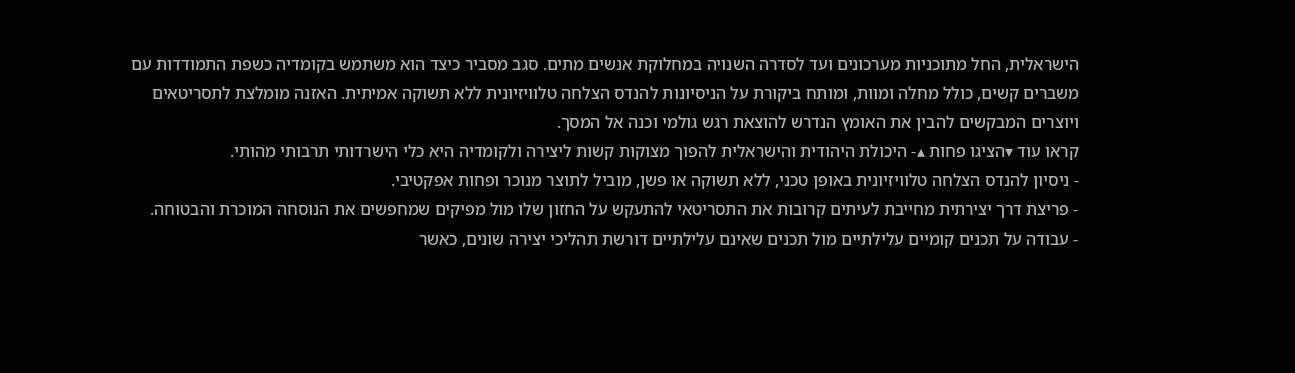הישראלית, החל מתוכניות מערכונים ועד לסדרה השנויה במחלוקת אנשים מתים. סגב מסביר כיצד הוא משתמש בקומדיה כשפת התמודדות עם משברים קשים, כולל מחלה ומוות, ומותח ביקורת על הניסיונות להנדס הצלחה טלוויזיונית ללא תשוקה אמיתית. האזנה מומלצת לתסריטאים ויוצרים המבקשים להבין את האומץ הנדרש להוצאת רגש גולמי וכנה אל המסך.
קראו עוד ▾הציגו פחות ▴- היכולת היהודית והישראלית להפוך מצוקות קשות ליצירה ולקומדיה היא כלי הישרדותי תרבותי מהותי.
- ניסיון להנדס הצלחה טלוויזיונית באופן טכני, ללא תשוקה או פשן, מוביל לתוצר מנוכר ופחות אפקטיבי.
- פריצת דרך יצירתית מחייבת לעיתים קרובות את התסריטאי להתעקש על החזון שלו מול מפיקים שמחפשים את הנוסחה המוכרת והבטוחה.
- עבודה על תכנים קומיים עלילתיים מול תכנים שאינם עלילתיים דורשת תהליכי יצירה שונים, כאשר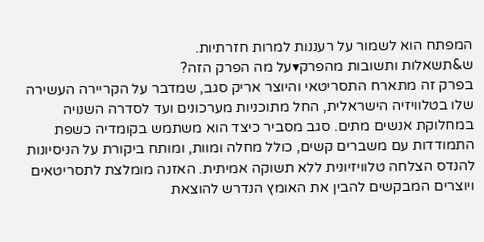המפתח הוא לשמור על רעננות למרות חזרתיות.
ש&תשאלות ותשובות מהפרק▾על מה הפרק הזה?
בפרק זה מתארח התסריטאי והיוצר אריק סגב, שמדבר על הקריירה העשירה שלו בטלוויזיה הישראלית, החל מתוכניות מערכונים ועד לסדרה השנויה במחלוקת אנשים מתים. סגב מסביר כיצד הוא משתמש בקומדיה כשפת התמודדות עם משברים קשים, כולל מחלה ומוות, ומותח ביקורת על הניסיונות להנדס הצלחה טלוויזיונית ללא תשוקה אמיתית. האזנה מומלצת לתסריטאים ויוצרים המבקשים להבין את האומץ הנדרש להוצאת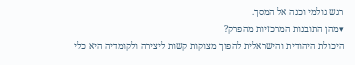רגש גולמי וכנה אל המסך.
▾מהן התובנות המרכזיות מהפרק?
היכולת היהודית והישראלית להפוך מצוקות קשות ליצירה ולקומדיה היא כלי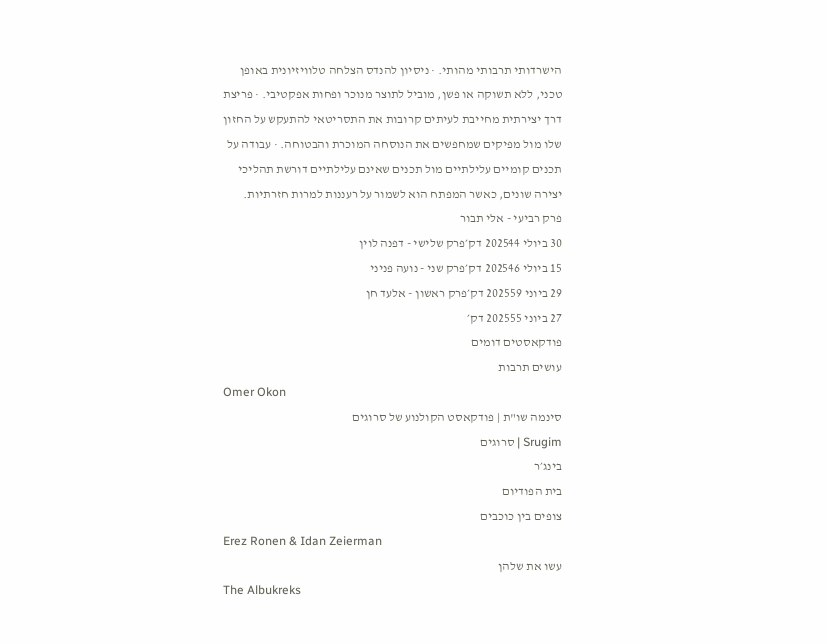הישרדותי תרבותי מהותי. · ניסיון להנדס הצלחה טלוויזיונית באופן טכני, ללא תשוקה או פשן, מוביל לתוצר מנוכר ופחות אפקטיבי. · פריצת דרך יצירתית מחייבת לעיתים קרובות את התסריטאי להתעקש על החזון שלו מול מפיקים שמחפשים את הנוסחה המוכרת והבטוחה. · עבודה על תכנים קומיים עלילתיים מול תכנים שאינם עלילתיים דורשת תהליכי יצירה שונים, כאשר המפתח הוא לשמור על רעננות למרות חזרתיות.
פרק רביעי - אלי תבור
30 ביולי 202544 דק׳פרק שלישי - דפנה לוין
15 ביולי 202546 דק׳פרק שני - נועה פניני
29 ביוני 202559 דק׳פרק ראשון - אלעד חן
27 ביוני 202555 דק׳
פודקאסטים דומים
עושים תרבות
Omer Okon
סינמה שו"ת | פודקאסט הקולנוע של סרוגים
Srugim | סרוגים
בינג׳ר
בית הפודיום
צופים בין כוכבים
Erez Ronen & Idan Zeierman
עשו את שלהן
The Albukreks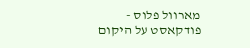מארוול פלוס - פודקאסט על היקום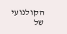הקולנועי של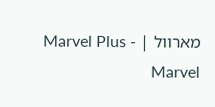מארוול | Marvel Plus - Marvel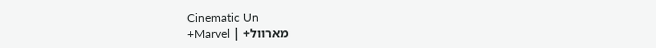Cinematic Un
מארוול+ | Marvel+